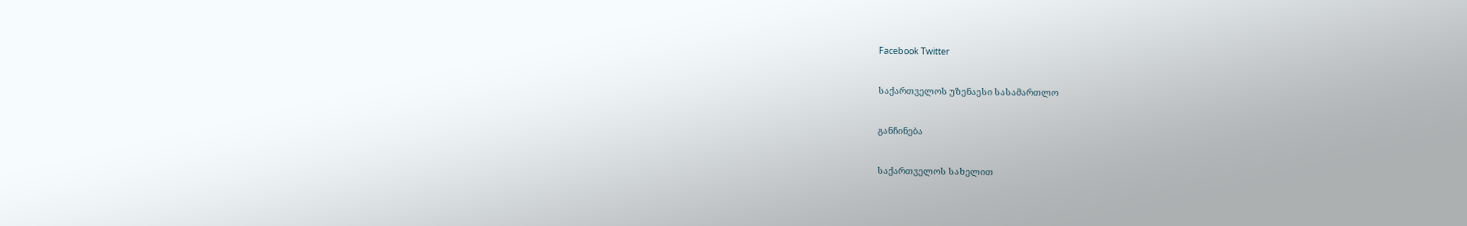Facebook Twitter

საქართველოს უზენაესი სასამართლო

განჩინება

საქართველოს სახელით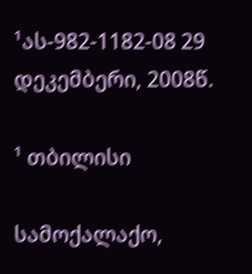¹ას-982-1182-08 29 დეკემბერი, 2008წ.

¹ თბილისი

სამოქალაქო,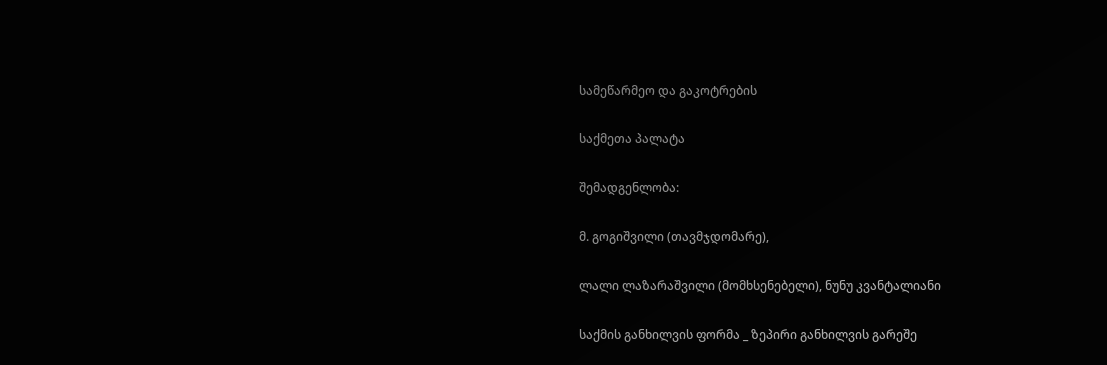სამეწარმეო და გაკოტრების

საქმეთა პალატა

შემადგენლობა:

მ. გოგიშვილი (თავმჯდომარე),

ლალი ლაზარაშვილი (მომხსენებელი), ნუნუ კვანტალიანი

საქმის განხილვის ფორმა _ ზეპირი განხილვის გარეშე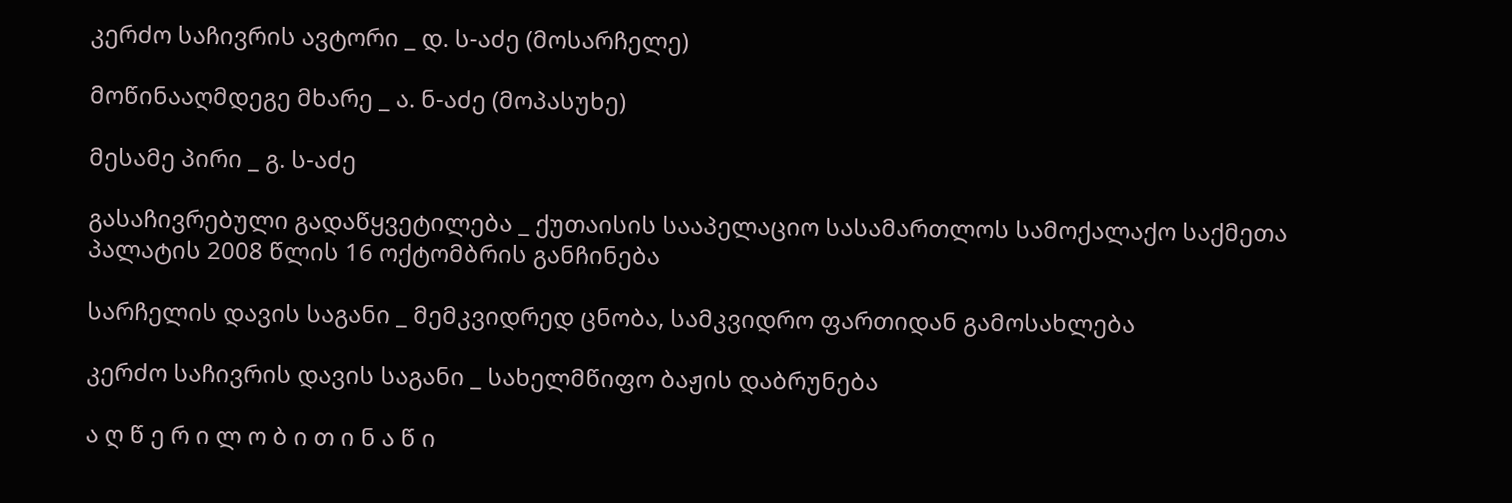კერძო საჩივრის ავტორი _ დ. ს-აძე (მოსარჩელე)

მოწინააღმდეგე მხარე _ ა. ნ-აძე (მოპასუხე)

მესამე პირი _ გ. ს-აძე

გასაჩივრებული გადაწყვეტილება _ ქუთაისის სააპელაციო სასამართლოს სამოქალაქო საქმეთა პალატის 2008 წლის 16 ოქტომბრის განჩინება

სარჩელის დავის საგანი _ მემკვიდრედ ცნობა, სამკვიდრო ფართიდან გამოსახლება

კერძო საჩივრის დავის საგანი _ სახელმწიფო ბაჟის დაბრუნება

ა ღ წ ე რ ი ლ ო ბ ი თ ი ნ ა წ ი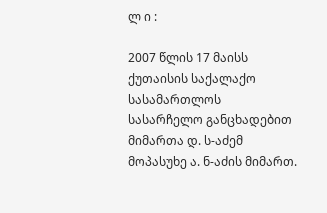ლ ი :

2007 წლის 17 მაისს ქუთაისის საქალაქო სასამართლოს სასარჩელო განცხადებით მიმართა დ. ს-აძემ მოპასუხე ა. ნ-აძის მიმართ.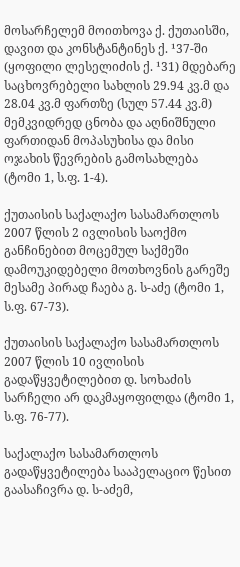მოსარჩელემ მოითხოვა ქ. ქუთაისში, დავით და კონსტანტინეს ქ. ¹37-ში (ყოფილი ლესელიძის ქ. ¹31) მდებარე საცხოვრებელი სახლის 29.94 კვ.მ და 28.04 კვ.მ ფართზე (სულ 57.44 კვ.მ) მემკვიდრედ ცნობა და აღნიშნული ფართიდან მოპასუხისა და მისი ოჯახის წევრების გამოსახლება (ტომი 1, ს.ფ. 1-4).

ქუთაისის საქალაქო სასამართლოს 2007 წლის 2 ივლისის საოქმო განჩინებით მოცემულ საქმეში დამოუკიდებელი მოთხოვნის გარეშე მესამე პირად ჩაება გ. ს-აძე (ტომი 1, ს.ფ. 67-73).

ქუთაისის საქალაქო სასამართლოს 2007 წლის 10 ივლისის გადაწყვეტილებით დ. სოხაძის სარჩელი არ დაკმაყოფილდა (ტომი 1, ს.ფ. 76-77).

საქალაქო სასამართლოს გადაწყვეტილება სააპელაციო წესით გაასაჩივრა დ. ს-აძემ,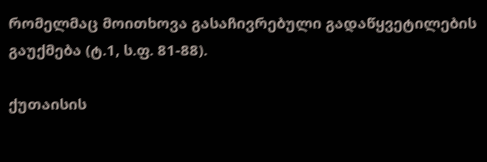რომელმაც მოითხოვა გასაჩივრებული გადაწყვეტილების გაუქმება (ტ.1, ს.ფ. 81-88).

ქუთაისის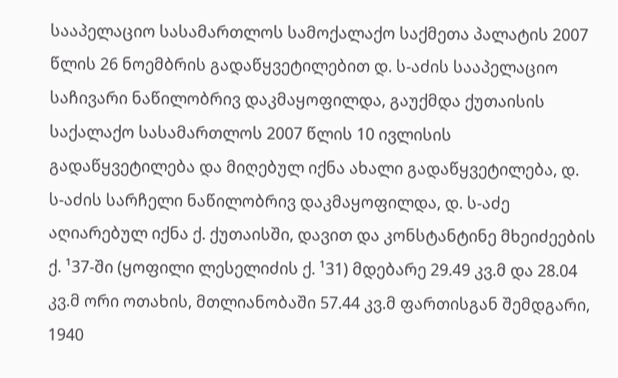სააპელაციო სასამართლოს სამოქალაქო საქმეთა პალატის 2007 წლის 26 ნოემბრის გადაწყვეტილებით დ. ს-აძის სააპელაციო საჩივარი ნაწილობრივ დაკმაყოფილდა, გაუქმდა ქუთაისის საქალაქო სასამართლოს 2007 წლის 10 ივლისის გადაწყვეტილება და მიღებულ იქნა ახალი გადაწყვეტილება, დ. ს-აძის სარჩელი ნაწილობრივ დაკმაყოფილდა, დ. ს-აძე აღიარებულ იქნა ქ. ქუთაისში, დავით და კონსტანტინე მხეიძეების ქ. ¹37-ში (ყოფილი ლესელიძის ქ. ¹31) მდებარე 29.49 კვ.მ და 28.04 კვ.მ ორი ოთახის, მთლიანობაში 57.44 კვ.მ ფართისგან შემდგარი, 1940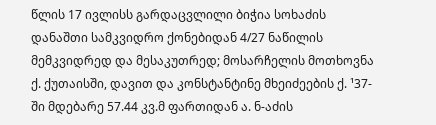წლის 17 ივლისს გარდაცვლილი ბიჭია სოხაძის დანაშთი სამკვიდრო ქონებიდან 4/27 ნაწილის მემკვიდრედ და მესაკუთრედ; მოსარჩელის მოთხოვნა ქ. ქუთაისში, დავით და კონსტანტინე მხეიძეების ქ. ¹37-ში მდებარე 57.44 კვ.მ ფართიდან ა. ნ-აძის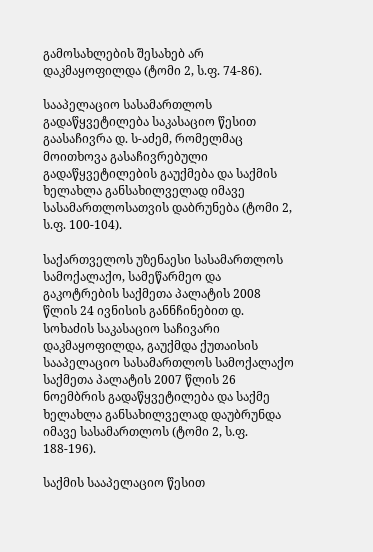გამოსახლების შესახებ არ დაკმაყოფილდა (ტომი 2, ს.ფ. 74-86).

სააპელაციო სასამართლოს გადაწყვეტილება საკასაციო წესით გაასაჩივრა დ. ს-აძემ, რომელმაც მოითხოვა გასაჩივრებული გადაწყვეტილების გაუქმება და საქმის ხელახლა განსახილველად იმავე სასამართლოსათვის დაბრუნება (ტომი 2, ს.ფ. 100-104).

საქართველოს უზენაესი სასამართლოს სამოქალაქო, სამეწარმეო და გაკოტრების საქმეთა პალატის 2008 წლის 24 ივნისის განნჩინებით დ. სოხაძის საკასაციო საჩივარი დაკმაყოფილდა, გაუქმდა ქუთაისის სააპელაციო სასამართლოს სამოქალაქო საქმეთა პალატის 2007 წლის 26 ნოემბრის გადაწყვეტილება და საქმე ხელახლა განსახილველად დაუბრუნდა იმავე სასამართლოს (ტომი 2, ს.ფ. 188-196).

საქმის სააპელაციო წესით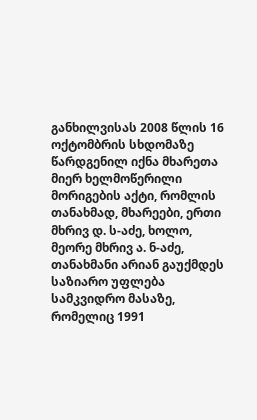განხილვისას 2008 წლის 16 ოქტომბრის სხდომაზე წარდგენილ იქნა მხარეთა მიერ ხელმოწერილი მორიგების აქტი, რომლის თანახმად, მხარეები, ერთი მხრივ დ. ს-აძე, ხოლო, მეორე მხრივ ა. ნ-აძე, თანახმანი არიან გაუქმდეს საზიარო უფლება სამკვიდრო მასაზე, რომელიც 1991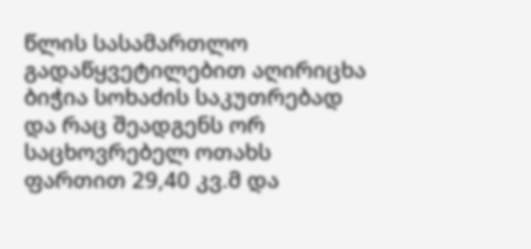წლის სასამართლო გადაწყვეტილებით აღირიცხა ბიჭია სოხაძის საკუთრებად და რაც შეადგენს ორ საცხოვრებელ ოთახს ფართით 29,40 კვ.მ და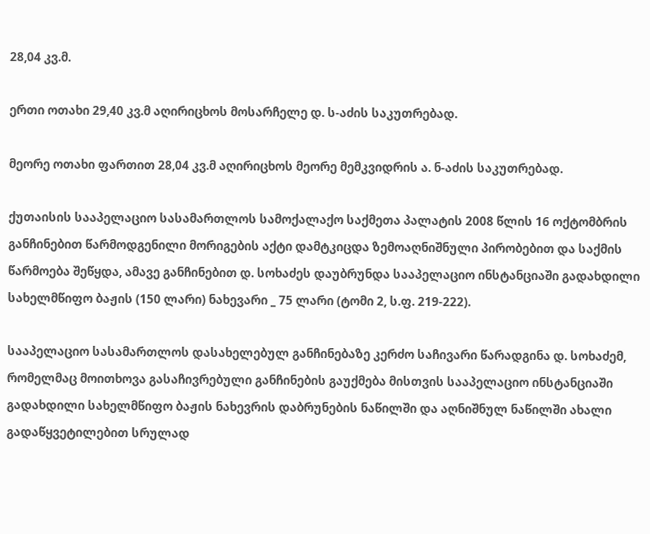28,04 კვ.მ.

ერთი ოთახი 29,40 კვ.მ აღირიცხოს მოსარჩელე დ. ს-აძის საკუთრებად.

მეორე ოთახი ფართით 28,04 კვ.მ აღირიცხოს მეორე მემკვიდრის ა. ნ-აძის საკუთრებად.

ქუთაისის სააპელაციო სასამართლოს სამოქალაქო საქმეთა პალატის 2008 წლის 16 ოქტომბრის განჩინებით წარმოდგენილი მორიგების აქტი დამტკიცდა ზემოაღნიშნული პირობებით და საქმის წარმოება შეწყდა, ამავე განჩინებით დ. სოხაძეს დაუბრუნდა სააპელაციო ინსტანციაში გადახდილი სახელმწიფო ბაჟის (150 ლარი) ნახევარი _ 75 ლარი (ტომი 2, ს.ფ. 219-222).

სააპელაციო სასამართლოს დასახელებულ განჩინებაზე კერძო საჩივარი წარადგინა დ. სოხაძემ, რომელმაც მოითხოვა გასაჩივრებული განჩინების გაუქმება მისთვის სააპელაციო ინსტანციაში გადახდილი სახელმწიფო ბაჟის ნახევრის დაბრუნების ნაწილში და აღნიშნულ ნაწილში ახალი გადაწყვეტილებით სრულად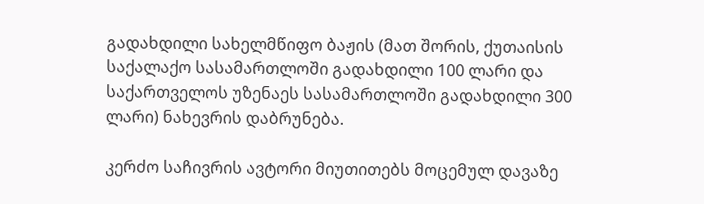გადახდილი სახელმწიფო ბაჟის (მათ შორის, ქუთაისის საქალაქო სასამართლოში გადახდილი 100 ლარი და საქართველოს უზენაეს სასამართლოში გადახდილი 300 ლარი) ნახევრის დაბრუნება.

კერძო საჩივრის ავტორი მიუთითებს მოცემულ დავაზე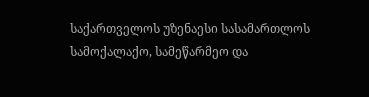საქართველოს უზენაესი სასამართლოს სამოქალაქო, სამეწარმეო და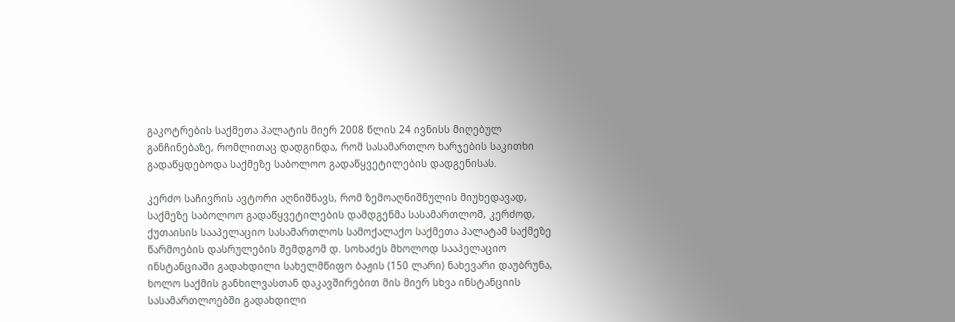გაკოტრების საქმეთა პალატის მიერ 2008 წლის 24 ივნისს მიღებულ განჩინებაზე, რომლითაც დადგინდა, რომ სასამართლო ხარჯების საკითხი გადაწყდებოდა საქმეზე საბოლოო გადაწყვეტილების დადგენისას.

კერძო საჩივრის ავტორი აღნიშნავს, რომ ზემოაღნიშნულის მიუხედავად, საქმეზე საბოლოო გადაწყვეტილების დამდგენმა სასამართლომ, კერძოდ, ქუთაისის სააპელაციო სასამართლოს სამოქალაქო საქმეთა პალატამ საქმეზე წარმოების დასრულების შემდგომ დ. სოხაძეს მხოლოდ სააპელაციო ინსტანციაში გადახდილი სახელმწიფო ბაჟის (150 ლარი) ნახევარი დაუბრუნა, ხოლო საქმის განხილვასთან დაკავშირებით მის მიერ სხვა ინსტანციის სასამართლოებში გადახდილი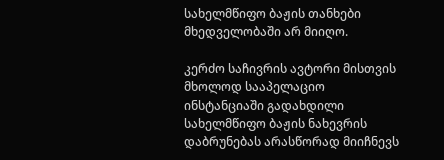სახელმწიფო ბაჟის თანხები მხედველობაში არ მიიღო.

კერძო საჩივრის ავტორი მისთვის მხოლოდ სააპელაციო ინსტანციაში გადახდილი სახელმწიფო ბაჟის ნახევრის დაბრუნებას არასწორად მიიჩნევს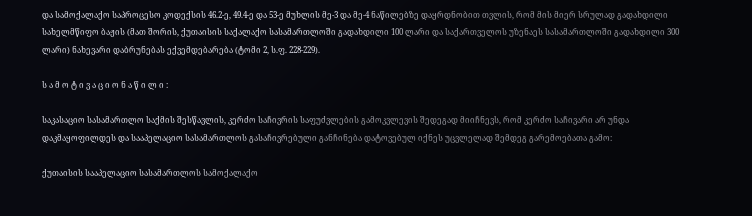და სამოქალაქო საპროცესო კოდექსის 46.2-ე, 49.4-ე და 53-ე მუხლის მე-3 და მე-4 ნაწილებზე დაყრდნობით თვლის, რომ მის მიერ სრულად გადახდილი სახელმწიფო ბაჟის (მათ შორის, ქუთაისის საქალაქო სასამართლოში გადახდილი 100 ლარი და საქართველოს უზენაეს სასამართლოში გადახდილი 300 ლარი) ნახევარი დაბრუნებას ექვემდებარება (ტომი 2, ს.ფ. 228-229).

ს ა მ ო ტ ი ვ ა ც ი ო ნ ა წ ი ლ ი :

საკასაციო სასამართლო საქმის შესწავლის, კერძო საჩივრის საფუძვლების გამოკვლევის შედეგად მიიჩნევს, რომ კერძო საჩივარი არ უნდა დაკმაყოფილდეს და სააპელაციო სასამართლოს გასაჩივრებული განჩინება დატოვებულ იქნეს უცვლელად შემდეგ გარემოებათა გამო:

ქუთაისის სააპელაციო სასამართლოს სამოქალაქო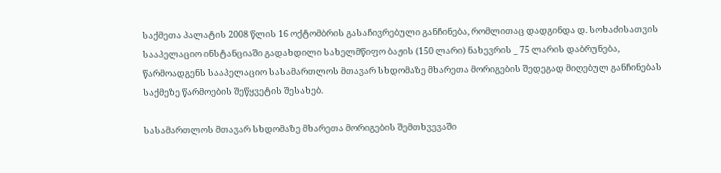საქმეთა პალატის 2008 წლის 16 ოქტომბრის გასაჩივრებული განჩინება, რომლითაც დადგინდა დ. სოხაძისათვის სააპელაციო ინსტანციაში გადახდილი სახელმწიფო ბაჟის (150 ლარი) ნახევრის _ 75 ლარის დაბრუნება, წარმოადგენს სააპელაციო სასამართლოს მთავარ სხდომაზე მხარეთა მორიგების შედეგად მიღებულ განჩინებას საქმეზე წარმოების შეწყვეტის შესახებ.

სასამართლოს მთავარ სხდომაზე მხარეთა მორიგების შემთხვევაში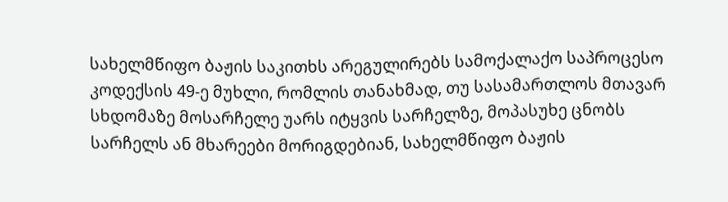სახელმწიფო ბაჟის საკითხს არეგულირებს სამოქალაქო საპროცესო კოდექსის 49-ე მუხლი, რომლის თანახმად, თუ სასამართლოს მთავარ სხდომაზე მოსარჩელე უარს იტყვის სარჩელზე, მოპასუხე ცნობს სარჩელს ან მხარეები მორიგდებიან, სახელმწიფო ბაჟის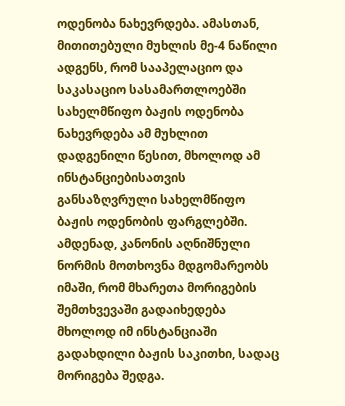ოდენობა ნახევრდება. ამასთან, მითითებული მუხლის მე-4 ნაწილი ადგენს, რომ სააპელაციო და საკასაციო სასამართლოებში სახელმწიფო ბაჟის ოდენობა ნახევრდება ამ მუხლით დადგენილი წესით, მხოლოდ ამ ინსტანციებისათვის განსაზღვრული სახელმწიფო ბაჟის ოდენობის ფარგლებში. ამდენად, კანონის აღნიშნული ნორმის მოთხოვნა მდგომარეობს იმაში, რომ მხარეთა მორიგების შემთხვევაში გადაიხედება მხოლოდ იმ ინსტანციაში გადახდილი ბაჟის საკითხი, სადაც მორიგება შედგა.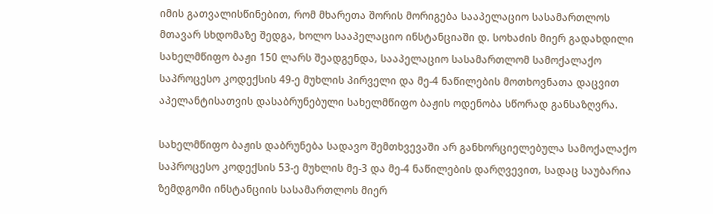იმის გათვალისწინებით, რომ მხარეთა შორის მორიგება სააპელაციო სასამართლოს მთავარ სხდომაზე შედგა, ხოლო სააპელაციო ინსტანციაში დ. სოხაძის მიერ გადახდილი სახელმწიფო ბაჟი 150 ლარს შეადგენდა, სააპელაციო სასამართლომ სამოქალაქო საპროცესო კოდექსის 49-ე მუხლის პირველი და მე-4 ნაწილების მოთხოვნათა დაცვით აპელანტისათვის დასაბრუნებული სახელმწიფო ბაჟის ოდენობა სწორად განსაზღვრა.

სახელმწიფო ბაჟის დაბრუნება სადავო შემთხვევაში არ განხორციელებულა სამოქალაქო საპროცესო კოდექსის 53-ე მუხლის მე-3 და მე-4 ნაწილების დარღვევით, სადაც საუბარია ზემდგომი ინსტანციის სასამართლოს მიერ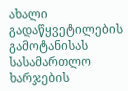ახალი გადაწყვეტილების გამოტანისას სასამართლო ხარჯების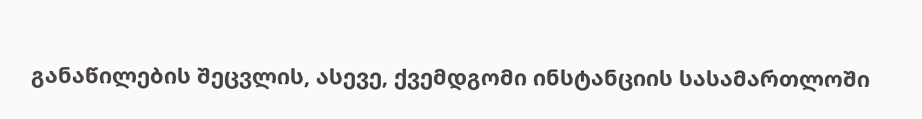განაწილების შეცვლის, ასევე, ქვემდგომი ინსტანციის სასამართლოში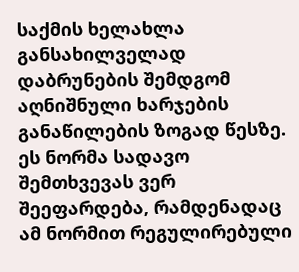საქმის ხელახლა განსახილველად დაბრუნების შემდგომ აღნიშნული ხარჯების განაწილების ზოგად წესზე. ეს ნორმა სადავო შემთხვევას ვერ შეეფარდება, რამდენადაც ამ ნორმით რეგულირებული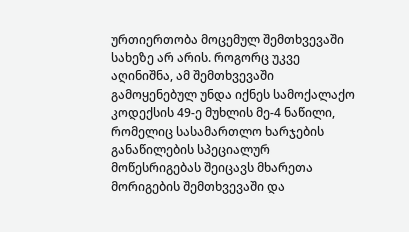ურთიერთობა მოცემულ შემთხვევაში სახეზე არ არის. როგორც უკვე აღინიშნა, ამ შემთხვევაში გამოყენებულ უნდა იქნეს სამოქალაქო კოდექსის 49-ე მუხლის მე-4 ნაწილი, რომელიც სასამართლო ხარჯების განაწილების სპეციალურ მოწესრიგებას შეიცავს მხარეთა მორიგების შემთხვევაში და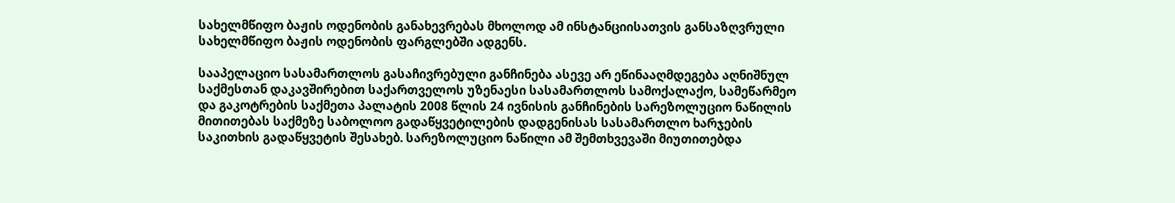სახელმწიფო ბაჟის ოდენობის განახევრებას მხოლოდ ამ ინსტანციისათვის განსაზღვრული სახელმწიფო ბაჟის ოდენობის ფარგლებში ადგენს.

სააპელაციო სასამართლოს გასაჩივრებული განჩინება ასევე არ ეწინააღმდეგება აღნიშნულ საქმესთან დაკავშირებით საქართველოს უზენაესი სასამართლოს სამოქალაქო, სამეწარმეო და გაკოტრების საქმეთა პალატის 2008 წლის 24 ივნისის განჩინების სარეზოლუციო ნაწილის მითითებას საქმეზე საბოლოო გადაწყვეტილების დადგენისას სასამართლო ხარჯების საკითხის გადაწყვეტის შესახებ. სარეზოლუციო ნაწილი ამ შემთხვევაში მიუთითებდა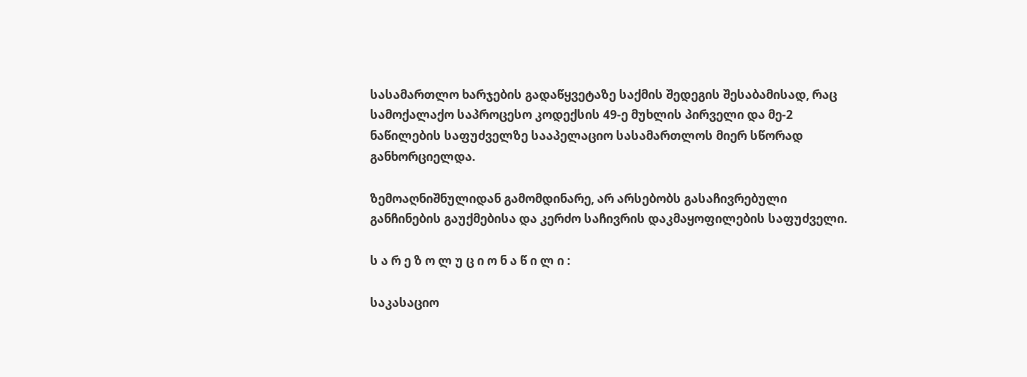სასამართლო ხარჯების გადაწყვეტაზე საქმის შედეგის შესაბამისად, რაც სამოქალაქო საპროცესო კოდექსის 49-ე მუხლის პირველი და მე-2 ნაწილების საფუძველზე სააპელაციო სასამართლოს მიერ სწორად განხორციელდა.

ზემოაღნიშნულიდან გამომდინარე, არ არსებობს გასაჩივრებული განჩინების გაუქმებისა და კერძო საჩივრის დაკმაყოფილების საფუძველი.

ს ა რ ე ზ ო ლ უ ც ი ო ნ ა წ ი ლ ი :

საკასაციო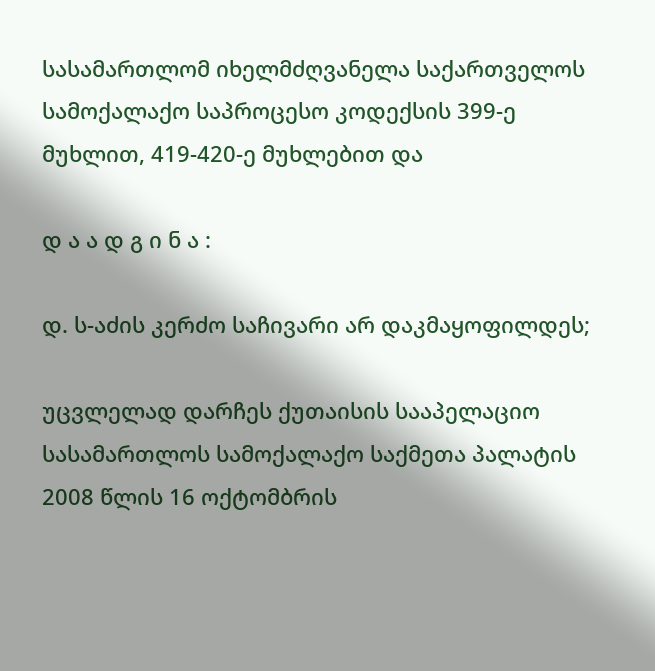სასამართლომ იხელმძღვანელა საქართველოს სამოქალაქო საპროცესო კოდექსის 399-ე მუხლით, 419-420-ე მუხლებით და

დ ა ა დ გ ი ნ ა :

დ. ს-აძის კერძო საჩივარი არ დაკმაყოფილდეს;

უცვლელად დარჩეს ქუთაისის სააპელაციო სასამართლოს სამოქალაქო საქმეთა პალატის 2008 წლის 16 ოქტომბრის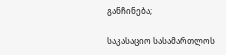განჩინება;

საკასაციო სასამართლოს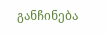განჩინება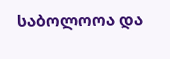საბოლოოა და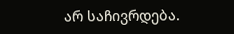არ საჩივრდება.